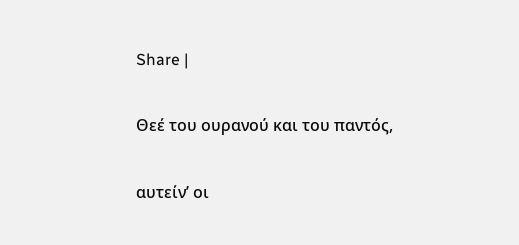Share |

Θεέ του ουρανού και του παντός,

αυτείν’ οι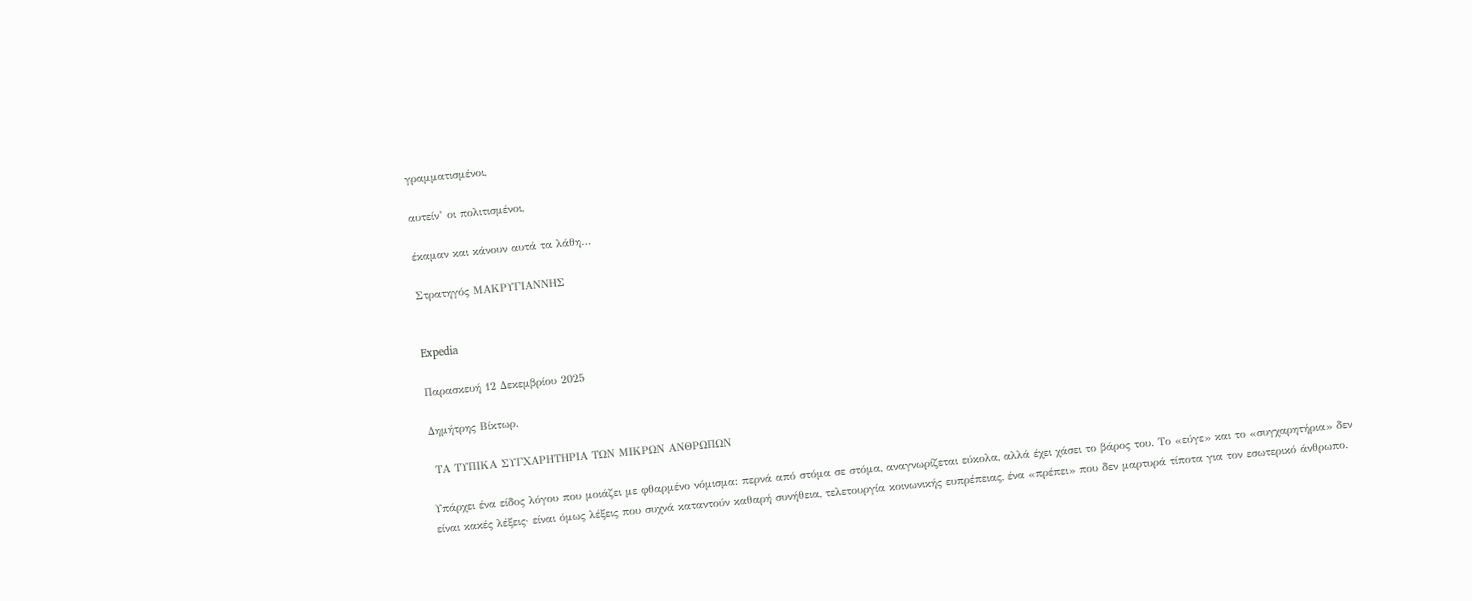γραμματισμένοι,

αυτείν’ οι πολιτισμένοι,

έκαμαν και κάνουν αυτά τα λάθη…

Στρατηγός ΜΑΚΡΥΓΙΑΝΝΗΣ


Expedia

Παρασκευή 12 Δεκεμβρίου 2025

Δημήτρης Βίκτωρ.

 ΤΑ ΤΥΠΙΚΑ ΣΥΓΧΑΡΗΤΗΡΙΑ ΤΩΝ ΜΙΚΡΩΝ ΑΝΘΡΩΠΩΝ

Υπάρχει ένα είδος λόγου που μοιάζει με φθαρμένο νόμισμα: περνά από στόμα σε στόμα, αναγνωρίζεται εύκολα, αλλά έχει χάσει το βάρος του. Το «εύγε» και το «συγχαρητήρια» δεν είναι κακές λέξεις· είναι όμως λέξεις που συχνά καταντούν καθαρή συνήθεια, τελετουργία κοινωνικής ευπρέπειας, ένα «πρέπει» που δεν μαρτυρά τίποτα για τον εσωτερικό άνθρωπο.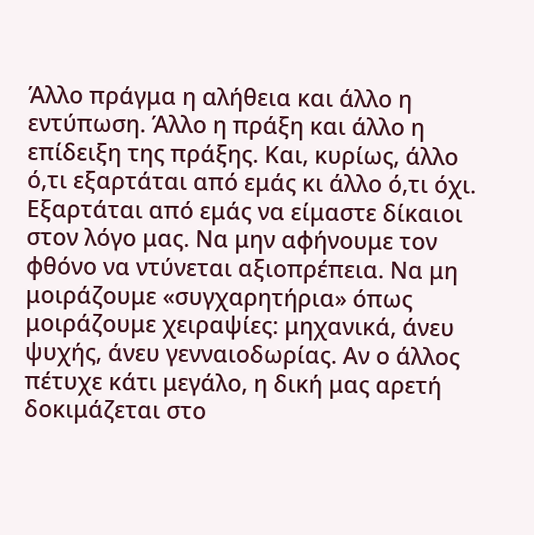Άλλο πράγμα η αλήθεια και άλλο η εντύπωση. Άλλο η πράξη και άλλο η επίδειξη της πράξης. Και, κυρίως, άλλο ό,τι εξαρτάται από εμάς κι άλλο ό,τι όχι. Εξαρτάται από εμάς να είμαστε δίκαιοι στον λόγο μας. Να μην αφήνουμε τον φθόνο να ντύνεται αξιοπρέπεια. Να μη μοιράζουμε «συγχαρητήρια» όπως μοιράζουμε χειραψίες: μηχανικά, άνευ ψυχής, άνευ γενναιοδωρίας. Αν ο άλλος πέτυχε κάτι μεγάλο, η δική μας αρετή δοκιμάζεται στο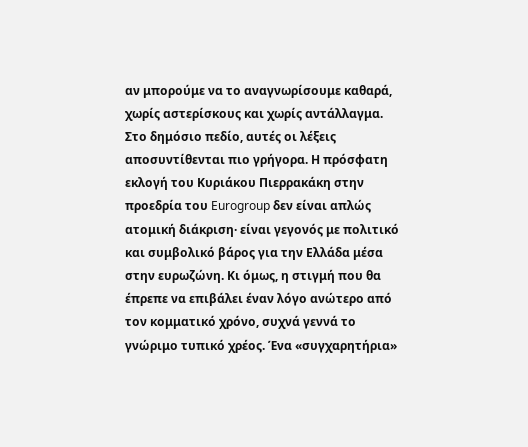αν μπορούμε να το αναγνωρίσουμε καθαρά, χωρίς αστερίσκους και χωρίς αντάλλαγμα.
Στο δημόσιο πεδίο, αυτές οι λέξεις αποσυντίθενται πιο γρήγορα. Η πρόσφατη εκλογή του Κυριάκου Πιερρακάκη στην προεδρία του Eurogroup δεν είναι απλώς ατομική διάκριση· είναι γεγονός με πολιτικό και συμβολικό βάρος για την Ελλάδα μέσα στην ευρωζώνη. Κι όμως, η στιγμή που θα έπρεπε να επιβάλει έναν λόγο ανώτερο από τον κομματικό χρόνο, συχνά γεννά το γνώριμο τυπικό χρέος. Ένα «συγχαρητήρια»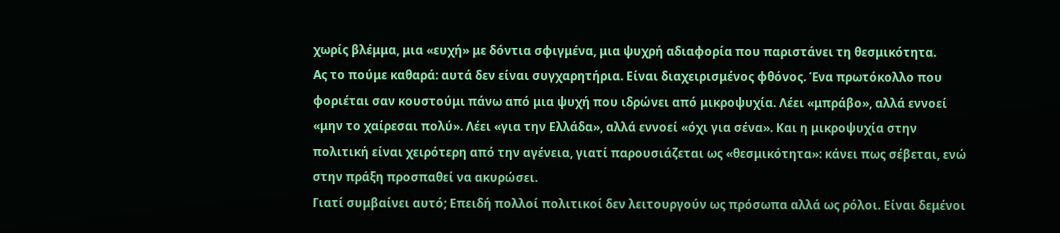χωρίς βλέμμα, μια «ευχή» με δόντια σφιγμένα, μια ψυχρή αδιαφορία που παριστάνει τη θεσμικότητα.
Ας το πούμε καθαρά: αυτά δεν είναι συγχαρητήρια. Είναι διαχειρισμένος φθόνος. Ένα πρωτόκολλο που φοριέται σαν κουστούμι πάνω από μια ψυχή που ιδρώνει από μικροψυχία. Λέει «μπράβο», αλλά εννοεί «μην το χαίρεσαι πολύ». Λέει «για την Ελλάδα», αλλά εννοεί «όχι για σένα». Και η μικροψυχία στην πολιτική είναι χειρότερη από την αγένεια, γιατί παρουσιάζεται ως «θεσμικότητα»: κάνει πως σέβεται, ενώ στην πράξη προσπαθεί να ακυρώσει.
Γιατί συμβαίνει αυτό; Επειδή πολλοί πολιτικοί δεν λειτουργούν ως πρόσωπα αλλά ως ρόλοι. Είναι δεμένοι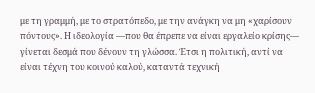με τη γραμμή, με το στρατόπεδο, με την ανάγκη να μη «χαρίσουν πόντους». Η ιδεολογία —που θα έπρεπε να είναι εργαλείο κρίσης— γίνεται δεσμά που δένουν τη γλώσσα. Έτσι η πολιτική, αντί να είναι τέχνη του κοινού καλού, καταντά τεχνική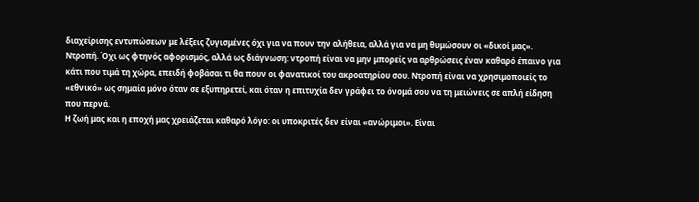διαχείρισης εντυπώσεων με λέξεις ζυγισμένες όχι για να πουν την αλήθεια, αλλά για να μη θυμώσουν οι «δικοί μας».
Ντροπή. Όχι ως φτηνός αφορισμός, αλλά ως διάγνωση: ντροπή είναι να μην μπορείς να αρθρώσεις έναν καθαρό έπαινο για κάτι που τιμά τη χώρα, επειδή φοβάσαι τι θα πουν οι φανατικοί του ακροατηρίου σου. Ντροπή είναι να χρησιμοποιείς το «εθνικό» ως σημαία μόνο όταν σε εξυπηρετεί, και όταν η επιτυχία δεν γράφει το όνομά σου να τη μειώνεις σε απλή είδηση που περνά.
Η ζωή μας και η εποχή μας χρειάζεται καθαρό λόγο: οι υποκριτές δεν είναι «ανώριμοι». Είναι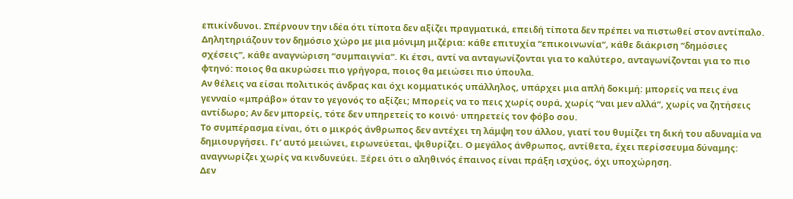επικίνδυνοι. Σπέρνουν την ιδέα ότι τίποτα δεν αξίζει πραγματικά, επειδή τίποτα δεν πρέπει να πιστωθεί στον αντίπαλο. Δηλητηριάζουν τον δημόσιο χώρο με μια μόνιμη μιζέρια: κάθε επιτυχία “επικοινωνία”, κάθε διάκριση “δημόσιες σχέσεις”, κάθε αναγνώριση “συμπαιγνία”. Κι έτσι, αντί να ανταγωνίζονται για το καλύτερο, ανταγωνίζονται για το πιο φτηνό: ποιος θα ακυρώσει πιο γρήγορα, ποιος θα μειώσει πιο ύπουλα.
Αν θέλεις να είσαι πολιτικός άνδρας και όχι κομματικός υπάλληλος, υπάρχει μια απλή δοκιμή: μπορείς να πεις ένα γενναίο «μπράβο» όταν το γεγονός το αξίζει; Μπορείς να το πεις χωρίς ουρά, χωρίς “ναι μεν αλλά”, χωρίς να ζητήσεις αντίδωρο; Αν δεν μπορείς, τότε δεν υπηρετείς το κοινό· υπηρετείς τον φόβο σου.
Το συμπέρασμα είναι, ότι ο μικρός άνθρωπος δεν αντέχει τη λάμψη του άλλου, γιατί του θυμίζει τη δική του αδυναμία να δημιουργήσει. Γι’ αυτό μειώνει, ειρωνεύεται, ψιθυρίζει. Ο μεγάλος άνθρωπος, αντίθετα, έχει περίσσευμα δύναμης: αναγνωρίζει χωρίς να κινδυνεύει. Ξέρει ότι ο αληθινός έπαινος είναι πράξη ισχύος, όχι υποχώρηση.
Δεν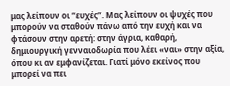μας λείπουν οι “ευχές”. Μας λείπουν οι ψυχές που μπορούν να σταθούν πάνω από την ευχή και να φτάσουν στην αρετή: στην άγρια, καθαρή, δημιουργική γενναιοδωρία που λέει «ναι» στην αξία, όπου κι αν εμφανίζεται. Γιατί μόνο εκείνος που μπορεί να πει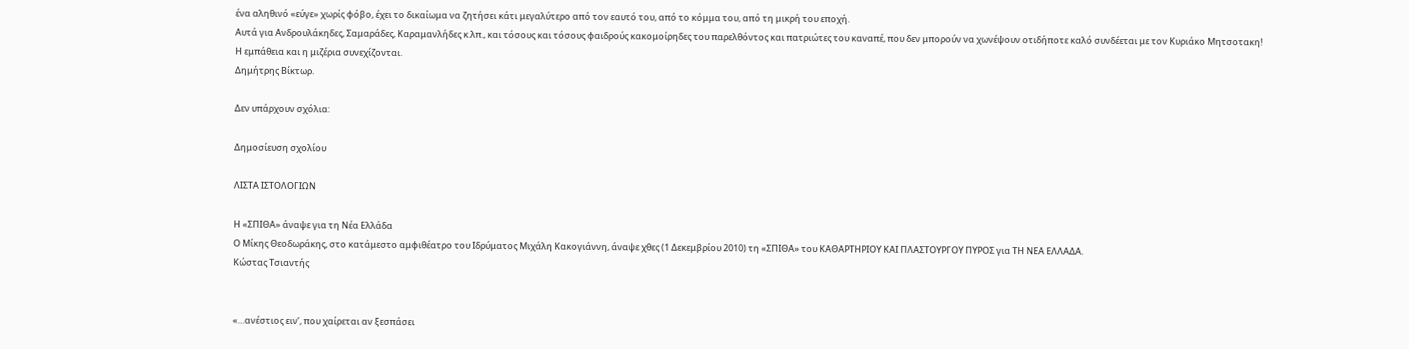ένα αληθινό «εύγε» χωρίς φόβο, έχει το δικαίωμα να ζητήσει κάτι μεγαλύτερο από τον εαυτό του, από το κόμμα του, από τη μικρή του εποχή.
Αυτά για Ανδρουλάκηδες, Σαμαράδες, Καραμανλήδες κ.λπ., και τόσους και τόσους φαιδρούς κακομοίρηδες του παρελθόντος και πατριώτες του καναπέ, που δεν μπορούν να χωνέψουν οτιδήποτε καλό συνδέεται με τον Κυριάκο Μητσοτακη!
Η εμπάθεια και η μιζέρια συνεχίζονται.
Δημήτρης Βίκτωρ.

Δεν υπάρχουν σχόλια:

Δημοσίευση σχολίου

ΛΙΣΤΑ ΙΣΤΟΛΟΓΙΩΝ

Η «ΣΠΙΘΑ» άναψε για τη Νέα Ελλάδα
Ο Μίκης Θεοδωράκης, στο κατάμεστο αμφιθέατρο του Ιδρύματος Μιχάλη Κακογιάννη, άναψε χθες (1 Δεκεμβρίου 2010) τη «ΣΠΙΘΑ» του ΚΑΘΑΡΤΗΡΙΟΥ ΚΑΙ ΠΛΑΣΤΟΥΡΓΟΥ ΠΥΡΟΣ για ΤΗ ΝΕΑ ΕΛΛΑΔΑ.
Κώστας Τσιαντής


«…ανέστιος ειν’, που χαίρεται αν ξεσπάσει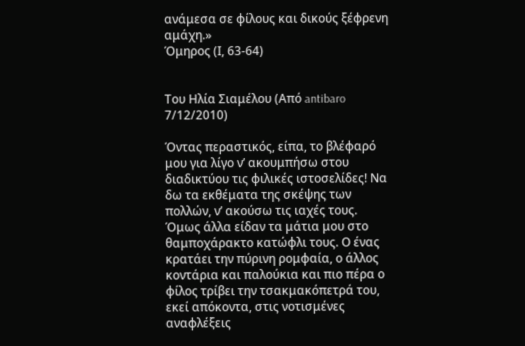ανάμεσα σε φίλους και δικούς ξέφρενη αμάχη.»
Όμηρος (Ι, 63-64)


Του Ηλία Σιαμέλου (Από antibaro 7/12/2010)

Όντας περαστικός, είπα, το βλέφαρό μου για λίγο ν’ ακουμπήσω στου διαδικτύου τις φιλικές ιστοσελίδες! Να δω τα εκθέματα της σκέψης των πολλών, ν’ ακούσω τις ιαχές τους. Όμως άλλα είδαν τα μάτια μου στο θαμποχάρακτο κατώφλι τους. Ο ένας κρατάει την πύρινη ρομφαία, ο άλλος κοντάρια και παλούκια και πιο πέρα ο φίλος τρίβει την τσακμακόπετρά του, εκεί απόκοντα, στις νοτισμένες αναφλέξεις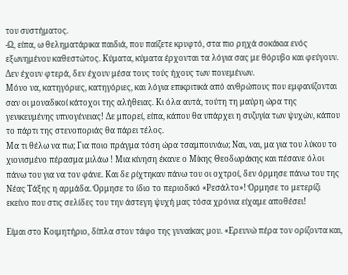του συστήματος.
-Ω, είπα, ω θεληματάρικα παιδιά, που παίζετε κρυφτό, στα πιο ρηχά σοκάκια ενός εξωνημένου καθεστώτος. Κύματα, κύματα έρχονται τα λόγια σας με θόρυβο και φεύγουν. Δεν έχουν φτερά, δεν έχουν μέσα τους τούς ήχους των πονεμένων.
Μόνο να, κατηγόριες, κατηγόριες, και λόγια επικριτικά από ανθρώπους που εμφανίζονται σαν οι μοναδικοί κάτοχοι της αλήθειας. Κι όλα αυτά, τούτη τη μαύρη ώρα της γενικευμένης υπνογένειας! Δε μπορεί, είπα, κάπου θα υπάρχει η συζυγία των ψυχών, κάπου το πάρτι της στενοποριάς θα πάρει τέλος.
Μα τι θέλω να πω; Για ποιο πράγμα τόση ώρα τσαμπουνάω; Ναι, ναι, μα για του λύκου το χιονισμένο πέρασμα μιλάω ! Μια κίνηση έκανε ο Μίκης Θεοδωράκης και πέσανε όλοι πάνω του για να τον φάνε. Και δε ρίχτηκαν πάνω του οι οχτροί, δεν όρμησε πάνω του της Νέας Τάξης η αρμάδα. Όρμησε το ίδιο το περιοδικό «Ρεσάλτο»! Όρμησε το μετερίζι εκείνο που στις σελίδες του την άστεγη ψυχή μας τόσα χρόνια είχαμε αποθέσει!

Είμαι στο Κοιμητήριο, δίπλα στον τάφο της γυναίκας μου. «Ερευνώ πέρα τον ορίζοντα και,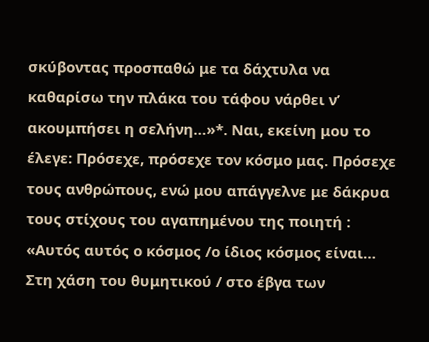σκύβοντας προσπαθώ με τα δάχτυλα να καθαρίσω την πλάκα του τάφου νάρθει ν’ ακουμπήσει η σελήνη…»*. Ναι, εκείνη μου το έλεγε: Πρόσεχε, πρόσεχε τον κόσμο μας. Πρόσεχε τους ανθρώπους, ενώ μου απάγγελνε με δάκρυα τους στίχους του αγαπημένου της ποιητή : «Αυτός αυτός ο κόσμος /ο ίδιος κόσμος είναι… Στη χάση του θυμητικού / στο έβγα των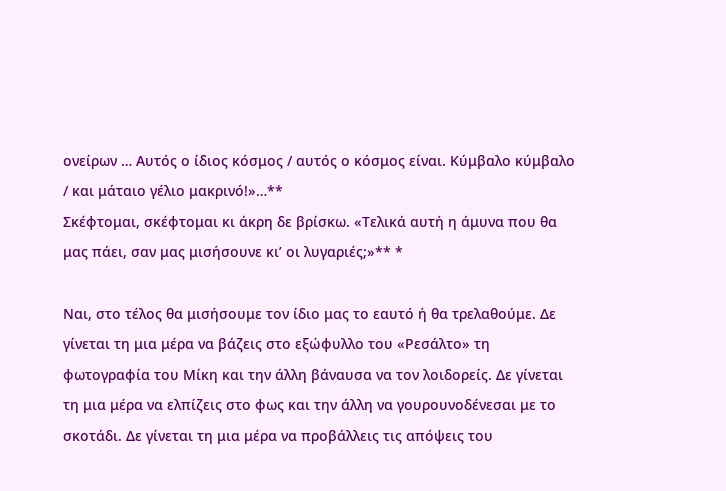ονείρων … Αυτός ο ίδιος κόσμος / αυτός ο κόσμος είναι. Κύμβαλο κύμβαλο / και μάταιο γέλιο μακρινό!»…**
Σκέφτομαι, σκέφτομαι κι άκρη δε βρίσκω. «Τελικά αυτή η άμυνα που θα μας πάει, σαν μας μισήσουνε κι’ οι λυγαριές;»** *

Ναι, στο τέλος θα μισήσουμε τον ίδιο μας το εαυτό ή θα τρελαθούμε. Δε γίνεται τη μια μέρα να βάζεις στο εξώφυλλο του «Ρεσάλτο» τη φωτογραφία του Μίκη και την άλλη βάναυσα να τον λοιδορείς. Δε γίνεται τη μια μέρα να ελπίζεις στο φως και την άλλη να γουρουνοδένεσαι με το σκοτάδι. Δε γίνεται τη μια μέρα να προβάλλεις τις απόψεις του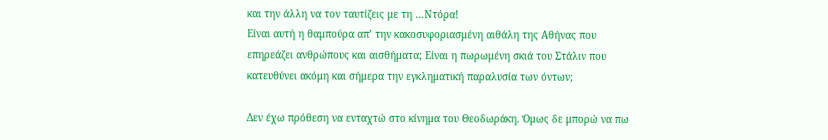και την άλλη να τον ταυτίζεις με τη …Ντόρα!
Είναι αυτή η θαμπούρα απ’ την κακοσυφοριασμένη αιθάλη της Αθήνας που επηρεάζει ανθρώπους και αισθήματα; Είναι η πωρωμένη σκιά του Στάλιν που κατευθύνει ακόμη και σήμερα την εγκληματική παραλυσία των όντων;

Δεν έχω πρόθεση να ενταχτώ στο κίνημα του Θεοδωράκη. Όμως δε μπορώ να πω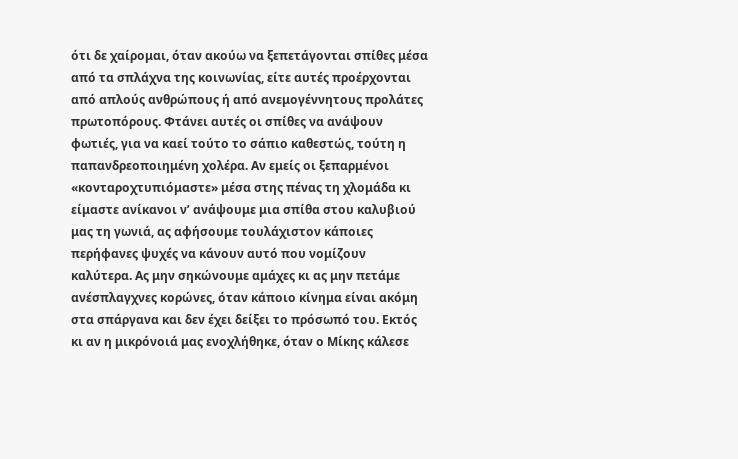ότι δε χαίρομαι, όταν ακούω να ξεπετάγονται σπίθες μέσα από τα σπλάχνα της κοινωνίας, είτε αυτές προέρχονται από απλούς ανθρώπους ή από ανεμογέννητους προλάτες πρωτοπόρους. Φτάνει αυτές οι σπίθες να ανάψουν φωτιές, για να καεί τούτο το σάπιο καθεστώς, τούτη η παπανδρεοποιημένη χολέρα. Αν εμείς οι ξεπαρμένοι «κονταροχτυπιόμαστε» μέσα στης πένας τη χλομάδα κι είμαστε ανίκανοι ν’ ανάψουμε μια σπίθα στου καλυβιού μας τη γωνιά, ας αφήσουμε τουλάχιστον κάποιες περήφανες ψυχές να κάνουν αυτό που νομίζουν καλύτερα. Ας μην σηκώνουμε αμάχες κι ας μην πετάμε ανέσπλαγχνες κορώνες, όταν κάποιο κίνημα είναι ακόμη στα σπάργανα και δεν έχει δείξει το πρόσωπό του. Εκτός κι αν η μικρόνοιά μας ενοχλήθηκε, όταν ο Μίκης κάλεσε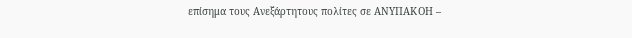επίσημα τους Ανεξάρτητους πολίτες σε ΑΝΥΠΑΚΟΗ –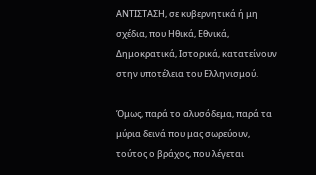ΑΝΤΙΣΤΑΣΗ, σε κυβερνητικά ή μη σχέδια, που Ηθικά, Εθνικά, Δημοκρατικά, Ιστορικά, κατατείνουν στην υποτέλεια του Ελληνισμού.

Όμως, παρά το αλυσόδεμα, παρά τα μύρια δεινά που μας σωρεύουν, τούτος ο βράχος, που λέγεται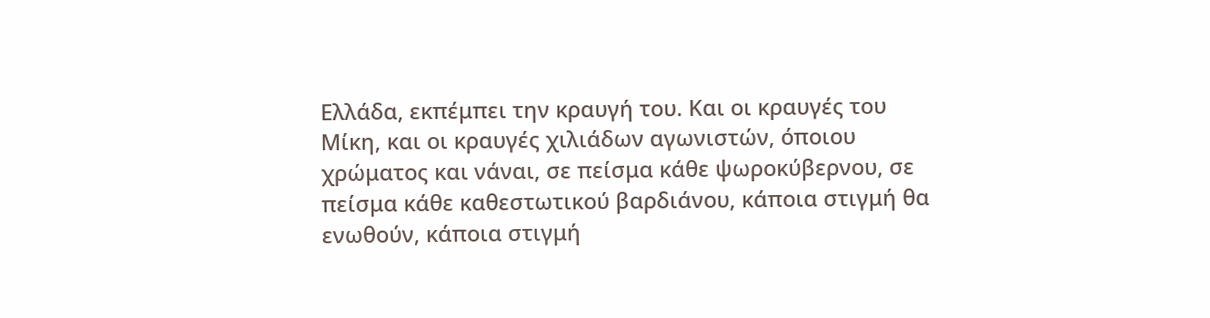Ελλάδα, εκπέμπει την κραυγή του. Και οι κραυγές του Μίκη, και οι κραυγές χιλιάδων αγωνιστών, όποιου χρώματος και νάναι, σε πείσμα κάθε ψωροκύβερνου, σε πείσμα κάθε καθεστωτικού βαρδιάνου, κάποια στιγμή θα ενωθούν, κάποια στιγμή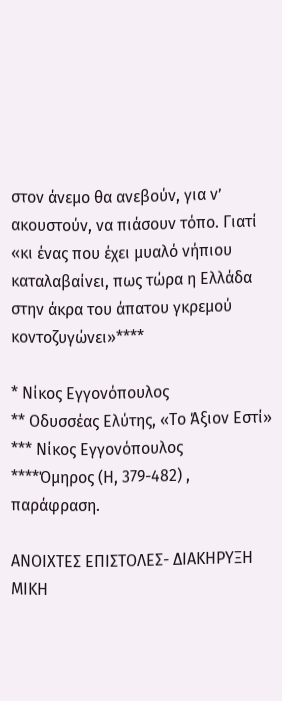στον άνεμο θα ανεβούν, για ν’ ακουστούν, να πιάσουν τόπο. Γιατί «κι ένας που έχει μυαλό νήπιου καταλαβαίνει, πως τώρα η Ελλάδα στην άκρα του άπατου γκρεμού κοντοζυγώνει»****

* Νίκος Εγγονόπουλος
** Οδυσσέας Ελύτης, «Το Άξιον Εστί»
*** Νίκος Εγγονόπουλος
****Όμηρος (Η, 379-482) , παράφραση.

ΑΝΟΙΧΤΕΣ ΕΠΙΣΤΟΛΕΣ- ΔΙΑΚΗΡΥΞΗ ΜΙΚΗ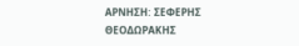ΑΡΝΗΣΗ: ΣΕΦΕΡΗΣ ΘΕΟΔΩΡΑΚΗΣ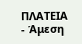ΠΛΑΤΕΙΑ - Άμεση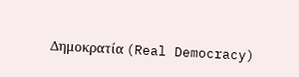Δημοκρατία (Real Democracy)